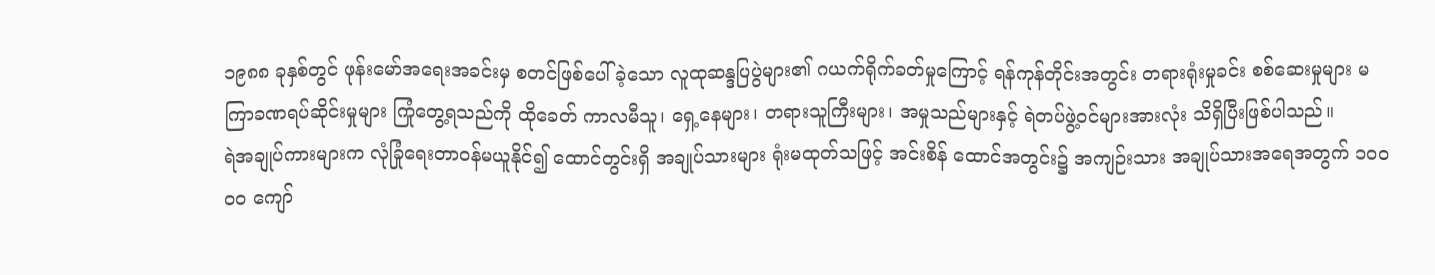၁၉၈၈ ခုနှစ်တွင် ဖုန်းမော်အရေးအခင်းမှ စတင်ဖြစ်ပေါ်ခဲ့သော လူထုဆန္ဒပြပွဲများ၏ ဂယက်ရိုက်ခတ်မှုကြောင့် ရန်ကုန်တိုင်းအတွင်း တရားရုံးမှုခင်း စစ်ဆေးမှုများ မကြာခဏရပ်ဆိုင်းမှုများ ကြုံတွေ့ရသည်ကို ထိုခေတ် ကာလမီသူ၊ ရှေ့နေများ၊ တရားသူကြီးများ၊ အမှုသည်များနှင့် ရဲတပ်ဖွဲ့ဝင်များအားလုံး သိရှိပြီးဖြစ်ပါသည်။
ရဲအချုပ်ကားများက လုံခြုံရေးတာဝန်မယူနိုင်၍ ထောင်တွင်းရှိ အချုပ်သားများ ရုံးမထုတ်သဖြင့် အင်းစိန် ထောင်အတွင်း၌ အကျဉ်းသား အချုပ်သားအရေအတွက် ၁၀ဝဝဝ ကျော်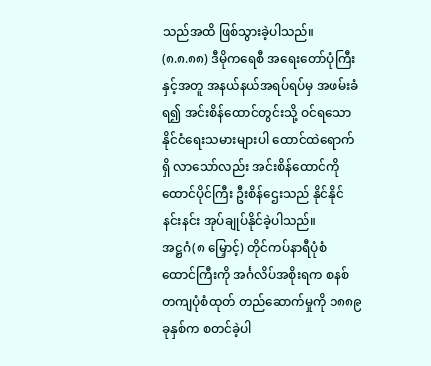သည်အထိ ဖြစ်သွားခဲ့ပါသည်။
(၈.၈.၈၈) ဒီမိုကရေစီ အရေးတော်ပုံကြီးနှင့်အတူ အနယ်နယ်အရပ်ရပ်မှ အဖမ်းခံရ၍ အင်းစိန်ထောင်တွင်းသို့ ဝင်ရသော နိုင်ငံရေးသမားများပါ ထောင်ထဲရောက်ရှိ လာသော်လည်း အင်းစိန်ထောင်ကို ထောင်ပိုင်ကြီး ဦးစိန်ဌေးသည် နိုင်နိုင်နင်းနင်း အုပ်ချုပ်နိုင်ခဲ့ပါသည်။
အဋ္ဌဂံ(၈ မြှောင့်) တိုင်ကပ်နာရီပုံစံ ထောင်ကြီးကို အင်္ဂလိပ်အစိုးရက စနစ်တကျပုံစံထုတ် တည်ဆောက်မှုကို ၁၈၈၉ ခုနှစ်က စတင်ခဲ့ပါ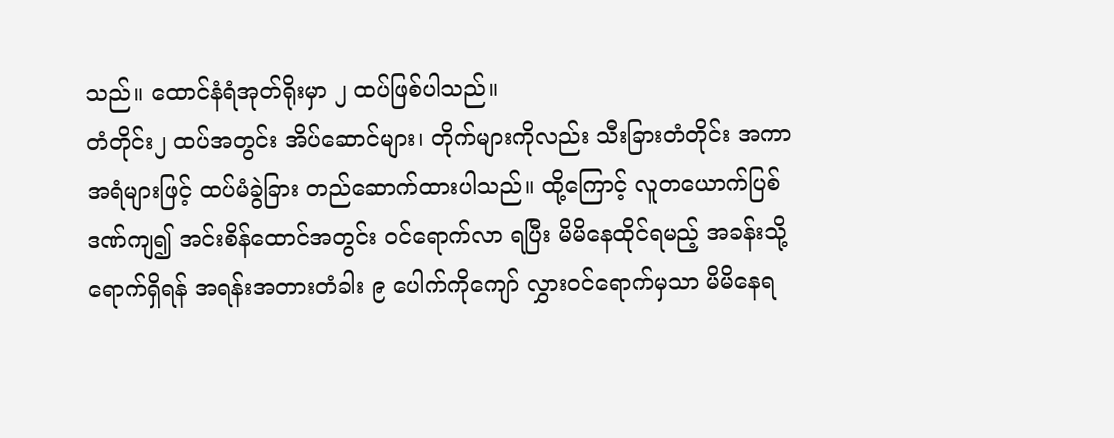သည်။ ထောင်နံရံအုတ်ရိုးမှာ ၂ ထပ်ဖြစ်ပါသည်။
တံတိုင်း၂ ထပ်အတွင်း အိပ်ဆောင်များ၊ တိုက်များကိုလည်း သီးခြားတံတိုင်း အကာအရံများဖြင့် ထပ်မံခွဲခြား တည်ဆောက်ထားပါသည်။ ထို့ကြောင့် လူတယောက်ပြစ်ဒဏ်ကျ၍ အင်းစိန်ထောင်အတွင်း ဝင်ရောက်လာ ရပြီး မိမိနေထိုင်ရမည့် အခန်းသို့ရောက်ရှိရန် အရန်းအတားတံခါး ၉ ပေါက်ကိုကျော် လွှားဝင်ရောက်မှသာ မိမိနေရ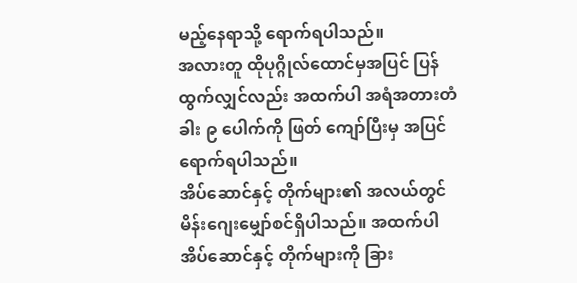မည့်နေရာသို့ ရောက်ရပါသည်။
အလားတူ ထိုပုဂ္ဂိုလ်ထောင်မှအပြင် ပြန်ထွက်လျှင်လည်း အထက်ပါ အရံအတားတံခါး ၉ ပေါက်ကို ဖြတ် ကျော်ပြီးမှ အပြင်ရောက်ရပါသည်။
အိပ်ဆောင်နှင့် တိုက်များ၏ အလယ်တွင် မိန်းဂျေးမျှော်စင်ရှိပါသည်။ အထက်ပါ အိပ်ဆောင်နှင့် တိုက်များကို ခြား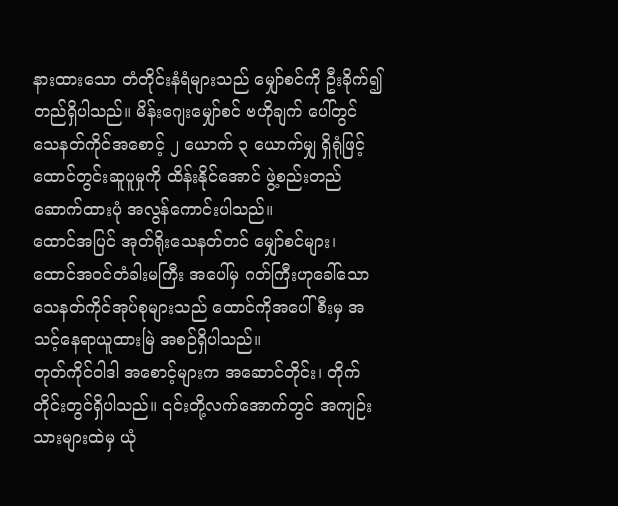နားထားသော တံတိုင်းနံရံများသည် မျှော်စင်ကို ဦးခိုက်၍တည်ရှိပါသည်။ မိန်းဂျေးမျှော်စင် ဗဟိုချက် ပေါ်တွင် သေနတ်ကိုင်အစောင့် ၂ ယောက် ၃ ယောက်မျှ ရှိရုံဖြင့် ထောင်တွင်းဆူပူမှုကို ထိန်းနိုင်အောင် ဖွဲ့စည်းတည်ဆောက်ထားပုံ အလွန်ကောင်းပါသည်။
ထောင်အပြင် အုတ်ရိုးသေနတ်တင် မျှော်စင်များ၊ ထောင်အဝင်တံခါးမကြီး အပေါ်မှ ဂတ်ကြီးဟုခေါ်သော သေနတ်ကိုင်အုပ်စုများသည် ထောင်ကိုအပေါ်စီးမှ အသင့်နေရာယူထားမြဲ အစဉ်ရှိပါသည်။
တုတ်ကိုင်ဝါဒါ အစောင့်များက အဆောင်တိုင်း၊ တိုက်တိုင်းတွင်ရှိပါသည်။ ၎င်းတို့လက်အောက်တွင် အကျဉ်း သားများထဲမှ ယုံ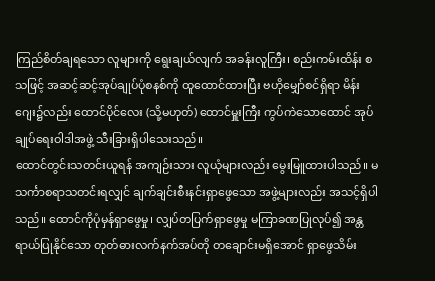ကြည်စိတ်ချရသော လူများကို ရွေးချယ်လျက် အခန်းလူကြီး၊ စည်းကမ်းထိန်း စသဖြင့် အဆင့်ဆင့်အုပ်ချုပ်ပုံစနစ်ကို ထူထောင်ထားပြီး ဗဟိုမျှော်စင်ရှိရာ မိန်းဂျေး၌လည်း ထောင်ပိုင်လေး (သို့မဟုတ်) ထောင်မှူးကြီး ကွပ်ကဲသောထောင် အုပ်ချုပ်ရေးဝါဒါအဖွဲ့ သီးခြားရှိပါသေးသည်။
ထောင်တွင်းသတင်းယူရန် အကျဉ်းသား လူယုံများလည်း မွေးမြူထားပါသည်။ မသင်္ကာစရာသတင်းရလျှင် ချက်ချင်းစီးနင်းရှာဖွေသော အဖွဲ့များလည်း အသင့်ရှိပါသည်။ ထောင်ကိုပုံမှန်ရှာဖွေမှု၊ လျှပ်တပြက်ရှာဖွေမှု မကြာခဏပြုလုပ်၍ အန္တရာယ်ပြုနိုင်သော တုတ်ဓားလက်နက်အပ်တို တချောင်းမရှိအောင် ရှာဖွေသိမ်း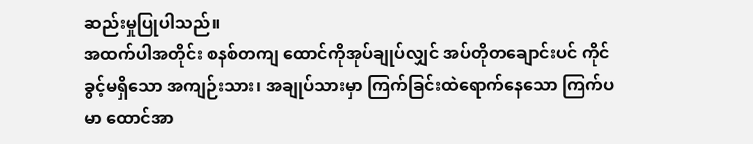ဆည်းမှုပြုပါသည်။
အထက်ပါအတိုင်း စနစ်တကျ ထောင်ကိုအုပ်ချုပ်လျှင် အပ်တိုတချောင်းပင် ကိုင်ခွင့်မရှိသော အကျဉ်းသား၊ အချုပ်သားမှာ ကြက်ခြင်းထဲရောက်နေသော ကြက်ပမာ ထောင်အာ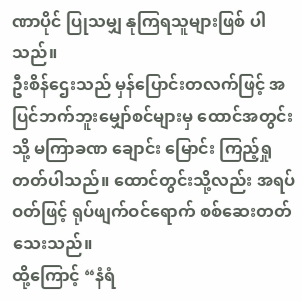ဏာပိုင် ပြုသမျှ နုကြရသူများဖြစ် ပါ သည်။
ဦးစိန်ဌေးသည် မှန်ပြောင်းတလက်ဖြင့် အပြင်ဘက်ဘူးမျှော်စင်များမှ ထောင်အတွင်းသို့ မကြာခဏ ချောင်း မြောင်း ကြည့်ရှုတတ်ပါသည်။ ထောင်တွင်းသို့လည်း အရပ်ဝတ်ဖြင့် ရုပ်ဖျက်ဝင်ရောက် စစ်ဆေးတတ် သေးသည်။
ထို့ကြောင့် “နံရံ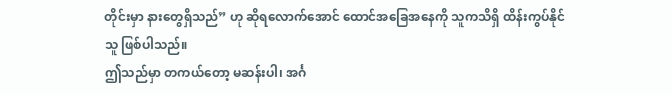တိုင်းမှာ နားတွေရှိသည်” ဟု ဆိုရလောက်အောင် ထောင်အခြေအနေကို သူကသိရှိ ထိန်းကွပ်နိုင်သူ ဖြစ်ပါသည်။
ဤသည်မှာ တကယ်တော့ မဆန်းပါ၊ အင်္ဂ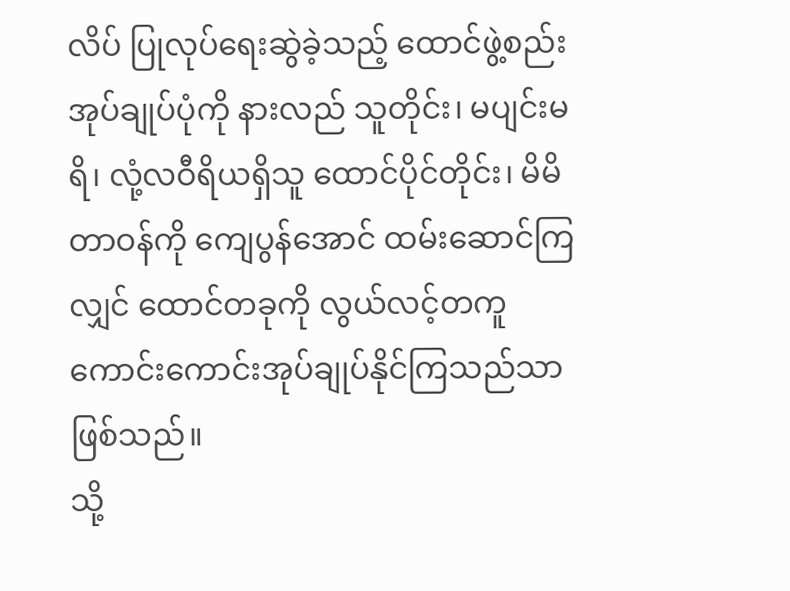လိပ် ပြုလုပ်ရေးဆွဲခဲ့သည့် ထောင်ဖွဲ့စည်း အုပ်ချုပ်ပုံကို နားလည် သူတိုင်း၊ မပျင်းမရိ၊ လုံ့လဝီရိယရှိသူ ထောင်ပိုင်တိုင်း၊ မိမိတာဝန်ကို ကျေပွန်အောင် ထမ်းဆောင်ကြလျှင် ထောင်တခုကို လွယ်လင့်တကူ ကောင်းကောင်းအုပ်ချုပ်နိုင်ကြသည်သာ ဖြစ်သည်။
သို့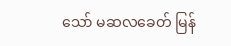သော် မဆလခေတ် မြန်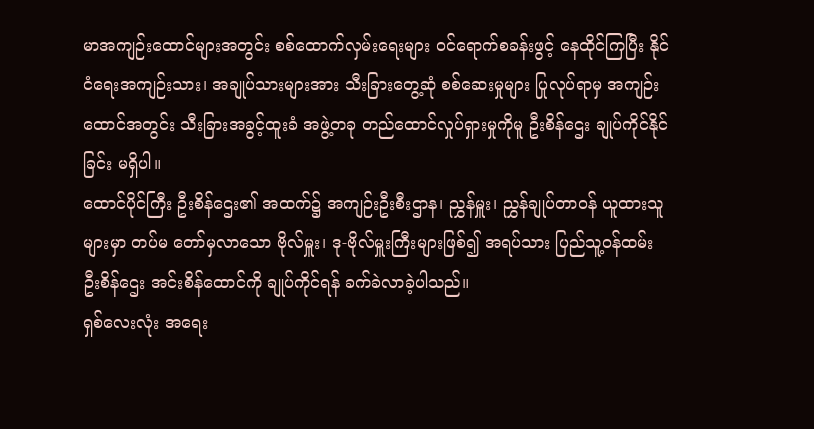မာအကျဉ်းထောင်များအတွင်း စစ်ထောက်လှမ်းရေးများ ဝင်ရောက်စခန်းဖွင့် နေထိုင်ကြပြီး နိုင်ငံရေးအကျဉ်းသား၊ အချုပ်သားများအား သီးခြားတွေ့ဆုံ စစ်ဆေးမှုများ ပြုလုပ်ရာမှ အကျဉ်းထောင်အတွင်း သီးခြားအခွင့်ထူးခံ အဖွဲ့တခု တည်ထောင်လှုပ်ရှားမှုကိုမူ ဦးစိန်ဌေး ချုပ်ကိုင်နိုင်ခြင်း မရှိပါ။
ထောင်ပိုင်ကြီး ဦးစိန်ဌေး၏ အထက်၌ အကျဉ်းဦးစီးဌာန၊ ညွှန်မှူး၊ ညွှန်ချုပ်တာဝန် ယူထားသူများမှာ တပ်မ တော်မှလာသော ဗိုလ်မှူး၊ ဒု-ဗိုလ်မှူးကြီးများဖြစ်၍ အရပ်သား ပြည်သူ့ဝန်ထမ်း ဦးစိန်ဌေး အင်းစိန်ထောင်ကို ချုပ်ကိုင်ရန် ခက်ခဲလာခဲ့ပါသည်။
ရှစ်လေးလုံး အရေး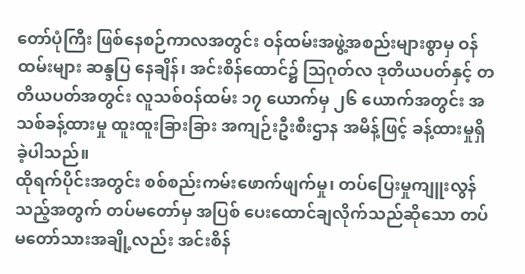တော်ပုံကြီး ဖြစ်နေစဉ်ကာလအတွင်း ဝန်ထမ်းအဖွဲ့အစည်းများစွာမှ ဝန်ထမ်းများ ဆန္ဒပြ နေချိန်၊ အင်းစိန်ထောင်၌ ဩဂုတ်လ ဒုတိယပတ်နှင့် တတိယပတ်အတွင်း လူသစ်ဝန်ထမ်း ၁၇ ယောက်မှ ၂၆ ယောက်အတွင်း အသစ်ခန့်ထားမှု ထူးထူးခြားခြား အကျဉ်းဦးစီးဌာန အမိန့်ဖြင့် ခန့်ထားမှုရှိခဲ့ပါသည်။
ထိုရက်ပိုင်းအတွင်း စစ်စည်းကမ်းဖောက်ဖျက်မှု၊ တပ်ပြေးမှုကျူးလွန်သည့်အတွက် တပ်မတော်မှ အပြစ် ပေးထောင်ချလိုက်သည်ဆိုသော တပ်မတော်သားအချို့လည်း အင်းစိန်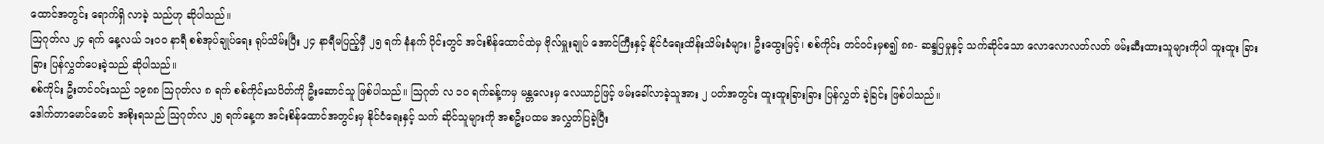ထောင်အတွင်း ရောက်ရှိ လာခဲ့ သည်ဟု ဆိုပါသည်။
ဩဂုတ်လ ၂၄ ရက် နေ့လယ် ၁းဝ၀ နာရီ စစ်အုပ်ချုပ်ရေး ရုပ်သိမ်းပြီး ၂၄ နာရီမပြည့်မှီ ၂၅ ရက် နံနက် ပိုင်းတွင် အင်းစိန်ထောင်ထဲမှ ဗိုလ်မှူးချုပ် အောင်ကြီးနှင့် နိုင်ငံရေးထိန်းသိမ်းခံများ၊ ဦးထွေးမြင့်၊ စစ်ကိုင်း တင်ဝင်းမှစ၍ ၈၈- ဆန္ဒပြမှုနှင့် သက်ဆိုင်သော လောလောလတ်လတ် ဖမ်းဆီးထားသူများကိုပါ ထူးထူး ခြားခြား ပြန်လွှတ်ပေးခဲ့သည် ဆိုပါသည်။
စစ်ကိုင်း ဦးတင်ဝင်းသည် ၁၉၈၈ ဩဂုတ်လ ၈ ရက် စစ်ကိုင်းသပိတ်ကို ဦးဆောင်သူ ဖြစ်ပါသည်။ ဩဂုတ် လ ၁၀ ရက်ခန့်ကမှ မန္တလေးမှ လေယာဉ်ဖြင့် ဖမ်းခေါ်လာခဲ့သူအား ၂ ပတ်အတွင်း ထူးထူးခြားခြား ပြန်လွှတ် ခဲ့ခြင်း ဖြစ်ပါသည်။
ဒေါက်တာမောင်မောင် အစိုးရသည် ဩဂုတ်လ ၂၅ ရက်နေ့က အင်းစိန်ထောင်အတွင်းမှ နိုင်ငံရေးနှင့် သက် ဆိုင်သူများကို အစဦးပထမ အလွှတ်ပြခဲ့ပြီး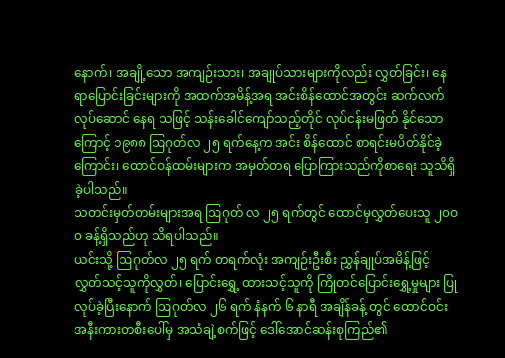နောက်၊ အချို့သော အကျဉ်းသား၊ အချုပ်သားများကိုလည်း လွှတ်ခြင်း၊ နေရာပြောင်းခြင်းများကို အထက်အမိန့်အရ အင်းစိန်ထောင်အတွင်း ဆက်လက်လုပ်ဆောင် နေရ သဖြင့် သန်းခေါင်ကျော်သည့်တိုင် လုပ်ငန်းမဖြတ် နိုင်သောကြောင့် ၁၉၈၈ ဩဂုတ်လ ၂၅ ရက်နေ့က အင်း စိန်ထောင် စာရင်းမပိတ်နိုင်ခဲ့ကြောင်း၊ ထောင်ဝန်ထမ်းများက အမှတ်တရ ပြောကြားသည်ကိုစာရေး သူသိရှိခဲ့ပါသည်။
သတင်းမှတ်တမ်းများအရ ဩဂုတ် လ ၂၅ ရက်တွင် ထောင်မှလွှတ်ပေးသူ ၂၀ဝ၀ ခန့်ရှိသည်ဟု သိရပါသည်။
ယင်းသို့ ဩဂုတ်လ ၂၅ ရက် တရက်လုံး အကျဉ်းဦးစီး ညွှန်ချုပ်အမိန့်ဖြင့် လွှတ်သင့်သူကိုလွှတ်၊ ပြောင်းရွှေ့ ထားသင့်သူကို ကြိုတင်ပြောင်းရွှေ့မှုများ ပြုလုပ်ခဲ့ပြီးနောက် ဩဂုတ်လ ၂၆ ရက် နံနက် ၆ နာရီ အချိန်ခန့် တွင် ထောင်ဝင်းအနီးကားတစီးပေါ်မှ အသံချဲ့စက်ဖြင့် ဒေါ်အောင်ဆန်းစုကြည်၏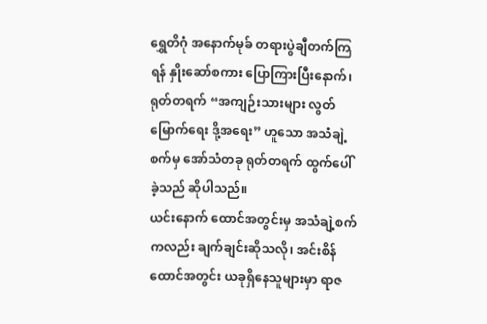ရွှေတိဂုံ အနောက်မုခ် တရားပွဲချီတက်ကြရန် နှိုးဆော်စကား ပြောကြားပြီးနောက်၊ ရုတ်တရက် “အကျဉ်းသားများ လွတ်မြောက်ရေး ဒို့အရေး” ဟူသော အသံချဲ့စက်မှ အော်သံတခု ရုတ်တရက် ထွက်ပေါ်ခဲ့သည် ဆိုပါသည်။
ယင်းနောက် ထောင်အတွင်းမှ အသံချဲ့စက်ကလည်း ချက်ချင်းဆိုသလို၊ အင်းစိန်ထောင်အတွင်း ယခုရှိနေသူများမှာ ရာဇ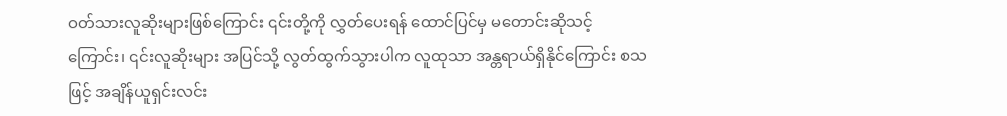ဝတ်သားလူဆိုးများဖြစ်ကြောင်း ၎င်းတို့ကို လွှတ်ပေးရန် ထောင်ပြင်မှ မတောင်းဆိုသင့်ကြောင်း၊ ၎င်းလူဆိုးများ အပြင်သို့ လွတ်ထွက်သွားပါက လူထုသာ အန္တရာယ်ရှိနိုင်ကြောင်း စသဖြင့် အချိန်ယူရှင်းလင်း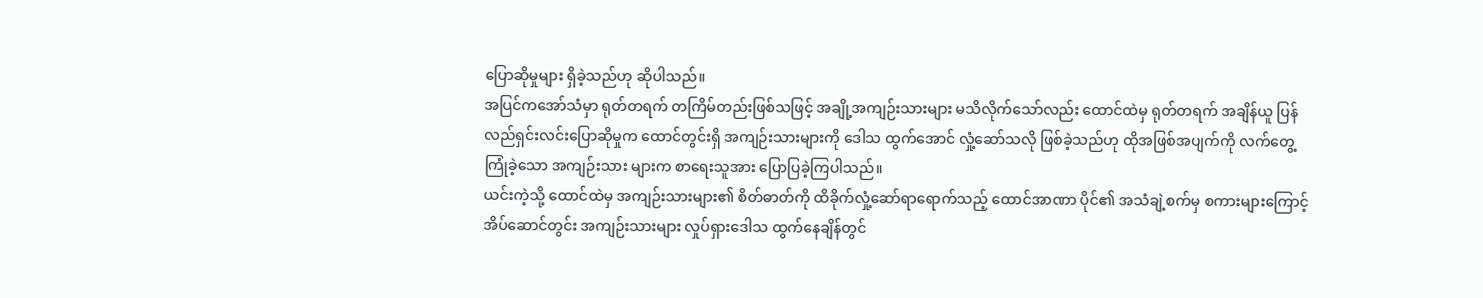ပြောဆိုမှုများ ရှိခဲ့သည်ဟု ဆိုပါသည်။
အပြင်ကအော်သံမှာ ရုတ်တရက် တကြိမ်တည်းဖြစ်သဖြင့် အချို့အကျဉ်းသားများ မသိလိုက်သော်လည်း ထောင်ထဲမှ ရုတ်တရက် အချိန်ယူ ပြန်လည်ရှင်းလင်းပြောဆိုမှုက ထောင်တွင်းရှိ အကျဉ်းသားများကို ဒေါသ ထွက်အောင် လှုံ့ဆော်သလို ဖြစ်ခဲ့သည်ဟု ထိုအဖြစ်အပျက်ကို လက်တွေ့ကြုံခဲ့သော အကျဉ်းသား များက စာရေးသူအား ပြောပြခဲ့ကြပါသည်။
ယင်းကဲ့သို့ ထောင်ထဲမှ အကျဉ်းသားများ၏ စိတ်ဓာတ်ကို ထိခိုက်လှုံ့ဆော်ရာရောက်သည့် ထောင်အာဏာ ပိုင်၏ အသံချဲ့စက်မှ စကားများကြောင့် အိပ်ဆောင်တွင်း အကျဉ်းသားများ လှုပ်ရှားဒေါသ ထွက်နေချိန်တွင်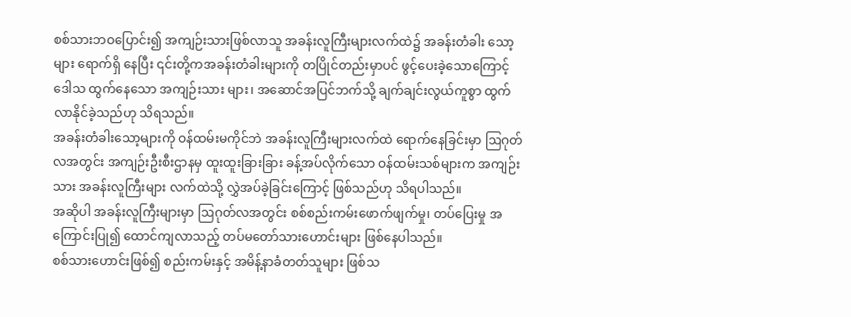စစ်သားဘဝပြောင်း၍ အကျဉ်းသားဖြစ်လာသူ အခန်းလူကြီးများလက်ထဲ၌ အခန်းတံခါး သော့များ ရောက်ရှိ နေပြီး ၎င်းတို့ကအခန်းတံခါးများကို တပြိုင်တည်းမှာပင် ဖွင့်ပေးခဲ့သောကြောင့် ဒေါသ ထွက်နေသော အကျဉ်းသား များ၊ အဆောင်အပြင်ဘက်သို့ ချက်ချင်းလွယ်ကူစွာ ထွက်လာနိုင်ခဲ့သည်ဟု သိရသည်။
အခန်းတံခါးသော့များကို ဝန်ထမ်းမကိုင်ဘဲ အခန်းလူကြီးများလက်ထဲ ရောက်နေခြင်းမှာ ဩဂုတ်လအတွင်း အကျဉ်းဦးစီးဌာနမှ ထူးထူးခြားခြား ခန့်အပ်လိုက်သော ဝန်ထမ်းသစ်များက အကျဉ်းသား အခန်းလူကြီးများ လက်ထဲသို့ လွှဲအပ်ခဲ့ခြင်းကြောင့် ဖြစ်သည်ဟု သိရပါသည်။
အဆိုပါ အခန်းလူကြီးများမှာ ဩဂုတ်လအတွင်း စစ်စည်းကမ်းဖောက်ဖျက်မှု၊ တပ်ပြေးမှု အကြောင်းပြု၍ ထောင်ကျလာသည့် တပ်မတော်သားဟောင်းများ ဖြစ်နေပါသည်။
စစ်သားဟောင်းဖြစ်၍ စည်းကမ်းနှင့် အမိန့်နာခံတတ်သူများ ဖြစ်သ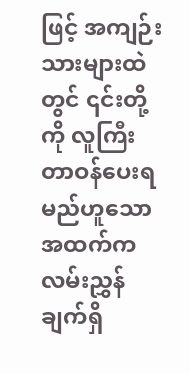ဖြင့် အကျဉ်းသားများထဲတွင် ၎င်းတို့ကို လူကြီးတာဝန်ပေးရမည်ဟူသော အထက်က လမ်းညွှန်ချက်ရှိ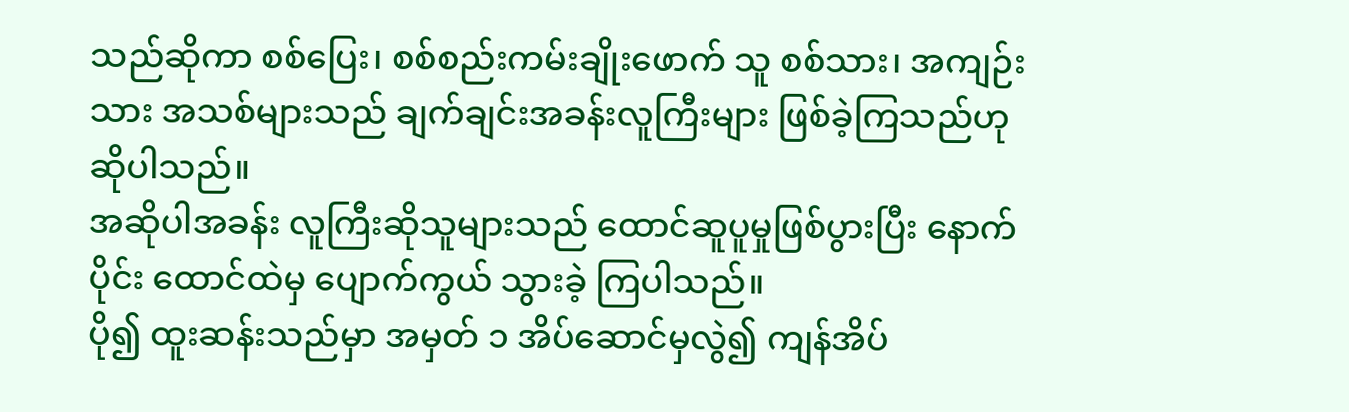သည်ဆိုကာ စစ်ပြေး၊ စစ်စည်းကမ်းချိုးဖောက် သူ စစ်သား၊ အကျဉ်းသား အသစ်များသည် ချက်ချင်းအခန်းလူကြီးများ ဖြစ်ခဲ့ကြသည်ဟု ဆိုပါသည်။
အဆိုပါအခန်း လူကြီးဆိုသူများသည် ထောင်ဆူပူမှုဖြစ်ပွားပြီး နောက်ပိုင်း ထောင်ထဲမှ ပျောက်ကွယ် သွားခဲ့ ကြပါသည်။
ပို၍ ထူးဆန်းသည်မှာ အမှတ် ၁ အိပ်ဆောင်မှလွဲ၍ ကျန်အိပ်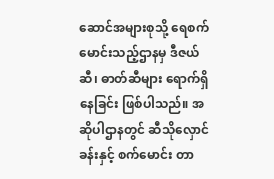ဆောင်အများစုသို့ ရေစက်မောင်းသည့်ဌာနမှ ဒီဇယ်ဆီ၊ ဓာတ်ဆီများ ရောက်ရှိနေခြင်း ဖြစ်ပါသည်။ အဆိုပါဌာနတွင် ဆီသိုလှောင်ခန်းနှင့် စက်မောင်း တာ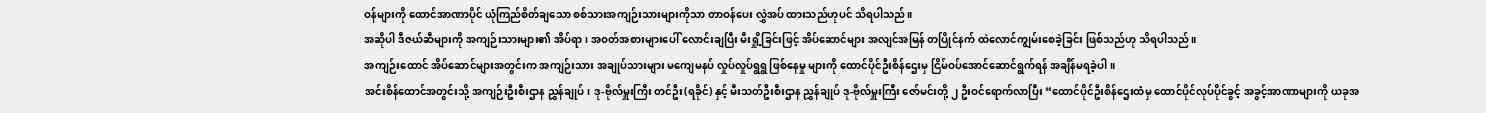ဝန်များကို ထောင်အာဏာပိုင် ယုံကြည်စိတ်ချသော စစ်သားအကျဉ်းသားများကိုသာ တာဝန်ပေး လွှဲအပ် ထားသည်ဟုပင် သိရပါသည်။
အဆိုပါ ဒီဇယ်ဆီများကို အကျဉ်းသားများ၏ အိပ်ရာ၊ အဝတ်အစားများပေါ် လောင်းချပြီး မီးရှို့ခြင်းဖြင့် အိပ်ဆောင်များ အလျင်အမြန် တပြိုင်နက် ထဲလောင်ကျွမ်းစေခဲ့ခြင်း ဖြစ်သည်ဟု သိရပါသည်။
အကျဉ်းထောင် အိပ်ဆောင်များအတွင်းက အကျဉ်းသား အချုပ်သားများ မကျေမနပ် လှုပ်လှုပ်ရွရွ ဖြစ်နေမှု များကို ထောင်ပိုင်ဦးစိန်ဌေးမှ ငြိမ်ဝပ်အောင်ဆောင်ရွက်ရန် အချိန်မရခဲ့ပါ။
အင်းစိန်ထောင်အတွင်းသို့ အကျဉ်းဦးစီးဌာန ညွှန်ချုပ်၊ ဒု-ဗိုလ်မှူးကြီး တင်ဦး(ရခိုင်) နှင့် မီးသတ်ဦးစီးဌာန ညွှန်ချုပ် ဒု-ဗိုလ်မှူးကြီး ဇော်မင်းတို့ ၂ ဦးဝင်ရောက်လာပြီး “ထောင်ပိုင်ဦးစိန်ဌေးထံမှ ထောင်ပိုင်လုပ်ပိုင်ခွင့် အခွင့်အာဏာများကို ယခုအ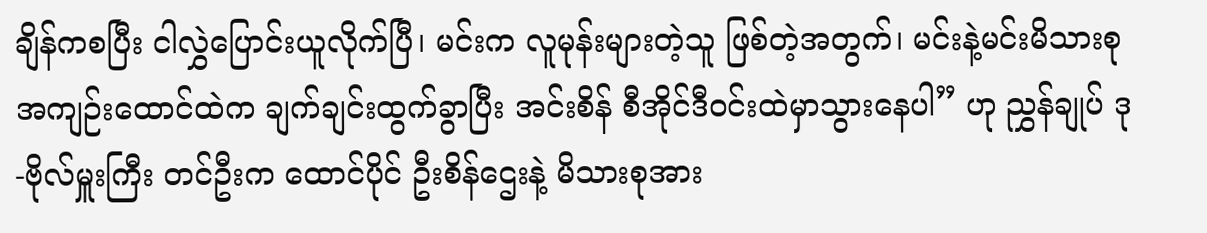ချိန်ကစပြီး ငါလွှဲပြောင်းယူလိုက်ပြီ၊ မင်းက လူမုန်းများတဲ့သူ ဖြစ်တဲ့အတွက်၊ မင်းနဲ့မင်းမိသားစု အကျဉ်းထောင်ထဲက ချက်ချင်းထွက်ခွာပြီး အင်းစိန် စီအိုင်ဒီဝင်းထဲမှာသွားနေပါ” ဟု ညွှန်ချုပ် ဒု-ဗိုလ်မှူးကြီး တင်ဦးက ထောင်ပိုင် ဦးစိန်ဌေးနဲ့ မိသားစုအား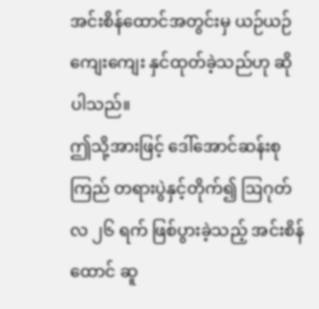အင်းစိန်ထောင်အတွင်းမှ ယဉ်ယဉ်ကျေးကျေး နှင်ထုတ်ခဲ့သည်ဟု ဆိုပါသည်။
ဤသို့အားဖြင့် ဒေါ်အောင်ဆန်းစုကြည် တရားပွဲနှင့်တိုက်၍ ဩဂုတ်လ ၂၆ ရက် ဖြစ်ပွားခဲ့သည့် အင်းစိန် ထောင် ဆူ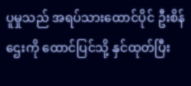ပူမှုသည် အရပ်သားထောင်ပိုင် ဦးစိန်ဌေးကို ထောင်ပြင်သို့ နှင်ထုတ်ပြီး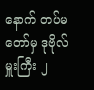နောက် တပ်မတော်မှ ဒုဗိုလ်မှူးကြီး ၂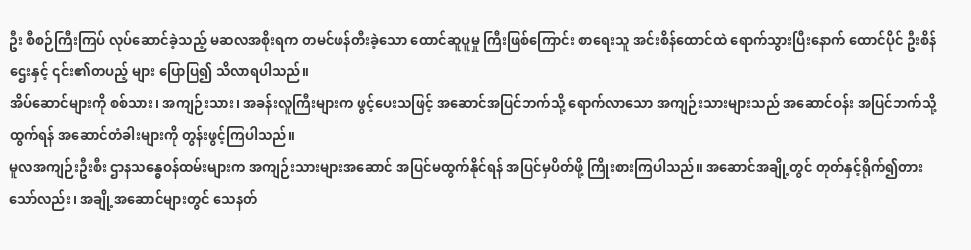ဦး စီစဉ်ကြီးကြပ် လုပ်ဆောင်ခဲ့သည့် မဆလအစိုးရက တမင်ဖန်တီးခဲ့သော ထောင်ဆူပူမှု ကြီးဖြစ်ကြောင်း စာရေးသူ အင်းစိန်ထောင်ထဲ ရောက်သွားပြီးနောက် ထောင်ပိုင် ဦးစိန်ဌေးနှင့် ၎င်း၏တပည့် များ ပြောပြ၍ သိလာရပါသည်။
အိပ်ဆောင်များကို စစ်သား၊ အကျဉ်းသား၊ အခန်းလူကြီးများက ဖွင့်ပေးသဖြင့် အဆောင်အပြင်ဘက်သို့ ရောက်လာသော အကျဉ်းသားများသည် အဆောင်ဝန်း အပြင်ဘက်သို့ထွက်ရန် အဆောင်တံခါးများကို တွန်းဖွင့်ကြပါသည်။
မူလအကျဉ်းဦးစီး ဌာနသန္ဓေဝန်ထမ်းများက အကျဉ်းသားများအဆောင် အပြင်မထွက်နိုင်ရန် အပြင်မှပိတ်ဖို့ ကြိုးစားကြပါသည်။ အဆောင်အချို့တွင် တုတ်နှင့်ရိုက်၍တား သော်လည်း၊ အချို့အဆောင်များတွင် သေနတ်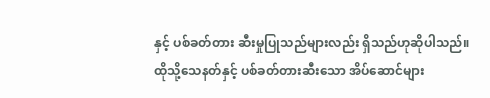နှင့် ပစ်ခတ်တား ဆီးမှုပြုသည်များလည်း ရှိသည်ဟုဆိုပါသည်။
ထိုသို့သေနတ်နှင့် ပစ်ခတ်တားဆီးသော အိပ်ဆောင်များ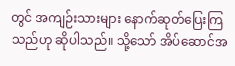တွင် အကျဉ်းသားများ နောက်ဆုတ်ပြေးကြသည်ဟု ဆိုပါသည်။ သို့သော် အိပ်ဆောင်အ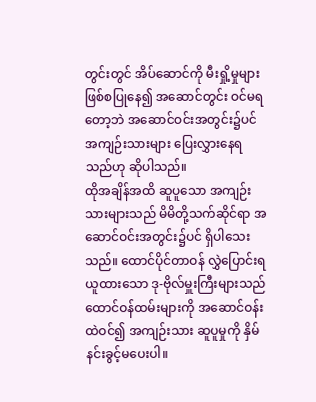တွင်းတွင် အိပ်ဆောင်ကို မီးရှို့မှုများ ဖြစ်စပြုနေ၍ အဆောင်တွင်း ဝင်မရ တော့ဘဲ အဆောင်ဝင်းအတွင်း၌ပင် အကျဉ်းသားများ ပြေးလွှားနေရသည်ဟု ဆိုပါသည်။
ထိုအချိန်အထိ ဆူပူသော အကျဉ်းသားများသည် မိမိတို့သက်ဆိုင်ရာ အဆောင်ဝင်းအတွင်း၌ပင် ရှိပါသေး သည်။ ထောင်ပိုင်တာဝန် လွှဲပြောင်းရယူထားသော ဒု-ဗိုလ်မှူးကြီးများသည် ထောင်ဝန်ထမ်းများကို အဆောင်ဝန်းထဲဝင်၍ အကျဉ်းသား ဆူပူမှုကို နှိမ်နင်းခွင့်မပေးပါ။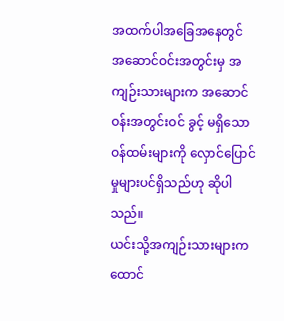အထက်ပါအခြေအနေတွင် အဆောင်ဝင်းအတွင်းမှ အကျဉ်းသားများက အဆောင်ဝန်းအတွင်းဝင် ခွင့် မရှိသော ဝန်ထမ်းများကို လှောင်ပြောင်မှုများပင်ရှိသည်ဟု ဆိုပါသည်။
ယင်းသို့အကျဉ်းသားများက ထောင်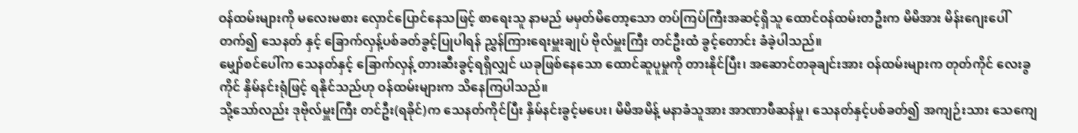ဝန်ထမ်းများကို မလေးမစား လှောင်ပြောင်နေသဖြင့် စာရေးသူ နာမည် မမှတ်မိတော့သော တပ်ကြပ်ကြီးအဆင့်ရှိသူ ထောင်ဝန်ထမ်းတဦးက မိမိအား မိန်းဂျေးပေါ် တက်၍ သေနတ် နှင့် ခြောက်လှန့်ပစ်ခတ်ခွင့်ပြုပါရန် ညွှန်ကြားရေးမှူးချုပ် ဗိုလ်မှူးကြီး တင်ဦးထံ ခွင့်တောင်း ခံခဲ့ပါသည်။
မျှော်စင်ပေါ်က သေနတ်နှင့် ခြောက်လှန့် တားဆီးခွင့်ရရှိလျှင် ယခုဖြစ်နေသော ထောင်ဆူပူမှုကို တားနိုင်ပြီး၊ အဆောင်တခုချင်းအား ဝန်ထမ်းများက တုတ်ကိုင် လေးခွကိုင် နှိမ်နင်းရုံဖြင့် ရနိုင်သည်ဟု ဝန်ထမ်းများက သိနေကြပါသည်။
သို့သော်လည်း ဒုဗိုလ်မှူးကြီး တင်ဦး(ရခိုင်)က သေနတ်ကိုင်ပြီး နှိမ်နင်းခွင့်မပေး၊ မိမိအမိန့် မနာခံသူအား အာဏာဖီဆန်မှု၊ သေနတ်နှင့်ပစ်ခတ်၍ အကျဉ်းသား သေကျေ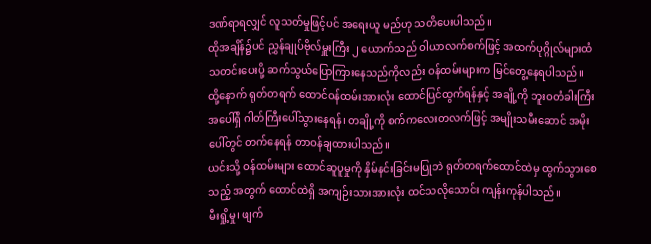ဒဏ်ရာရလျှင် လူသတ်မှုဖြင့်ပင် အရေးယူ မည်ဟု သတိပေးပါသည်။
ထိုအချိန်၌ပင် ညွှန်ချုပ်ဗိုလ်မှူးကြီး ၂ ယောက်သည် ဝါယာလက်စက်ဖြင့် အထက်ပုဂ္ဂိုလ်များထံ သတင်းပေးပို့ ဆက်သွယ်ပြောကြားနေသည်ကိုလည်း ဝန်ထမ်းများက မြင်တွေ့နေရပါသည်။
ထို့နောက် ရုတ်တရက် ထောင်ဝန်ထမ်းအားလုံး ထောင်ပြင်ထွက်ရန်နှင့် အချို့ကို ဘူးဝတံခါးကြီးအပေါ်ရှိ ဂါတ်ကြီးပေါ်သွားနေရန်၊ တချို့ကို စက်ကလေးတလက်ဖြင့် အမျိုးသမီးဆောင် အမိုးပေါ်တွင် တက်နေရန် တာဝန်ချထားပါသည်။
ယင်းသို့ ဝန်ထမ်းများ ထောင်ဆူပူမှုကို နှိမ်နင်းခြင်းမပြုဘဲ ရုတ်တရက်ထောင်ထဲမှ ထွက်သွားစေသည့် အတွက် ထောင်ထဲရှိ အကျဉ်းသားအားလုံး ထင်သလိုသောင်း ကျန်းကုန်ပါသည်။
မီးရှို့မှု၊ ဖျက်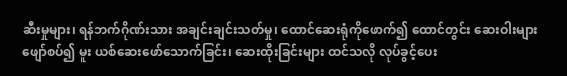ဆီးမှုများ၊ ရန်ဘက်ဂိုဏ်းသား အချင်းချင်းသတ်မှု၊ ထောင်ဆေးရုံကိုဖောက်၍ ထောင်တွင်း ဆေးဝါးများ ဖျော်စပ်၍ မူး ယစ်ဆေးဖော်သောက်ခြင်း၊ ဆေးထိုးခြင်းများ ထင်သလို လုပ်ခွင့်ပေး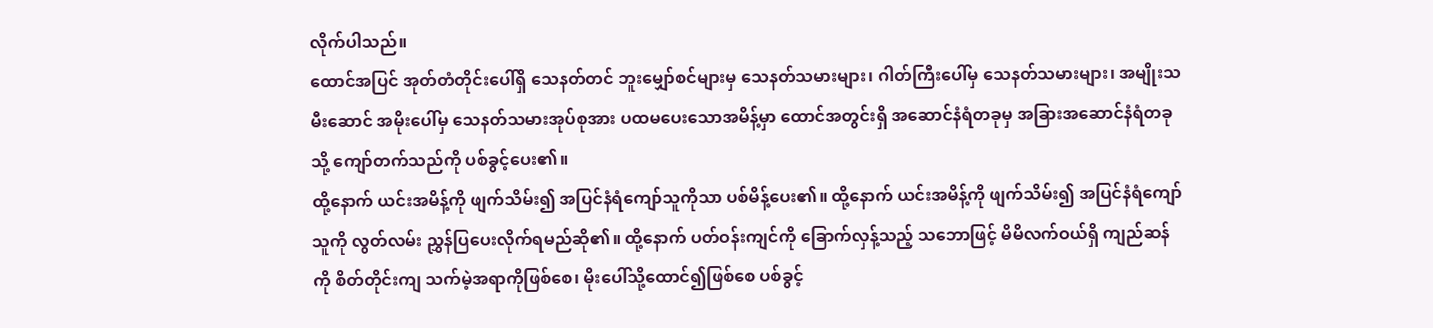လိုက်ပါသည်။
ထောင်အပြင် အုတ်တံတိုင်းပေါ်ရှိ သေနတ်တင် ဘူးမျှော်စင်များမှ သေနတ်သမားများ၊ ဂါတ်ကြီးပေါ်မှ သေနတ်သမားများ၊ အမျိုးသမီးဆောင် အမိုးပေါ်မှ သေနတ်သမားအုပ်စုအား ပထမပေးသောအမိန့်မှာ ထောင်အတွင်းရှိ အဆောင်နံရံတခုမှ အခြားအဆောင်နံရံတခုသို့ ကျော်တက်သည်ကို ပစ်ခွင့်ပေး၏။
ထို့နောက် ယင်းအမိန့်ကို ဖျက်သိမ်း၍ အပြင်နံရံကျော်သူကိုသာ ပစ်မိန့်ပေး၏။ ထို့နောက် ယင်းအမိန့်ကို ဖျက်သိမ်း၍ အပြင်နံရံကျော်သူကို လွတ်လမ်း ညွှန်ပြပေးလိုက်ရမည်ဆို၏။ ထို့နောက် ပတ်ဝန်းကျင်ကို ခြောက်လှန့်သည့် သဘောဖြင့် မိမိလက်ဝယ်ရှိ ကျည်ဆန်ကို စိတ်တိုင်းကျ သက်မဲ့အရာကိုဖြစ်စေ၊ မိုးပေါ်သို့ထောင်၍ဖြစ်စေ ပစ်ခွင့်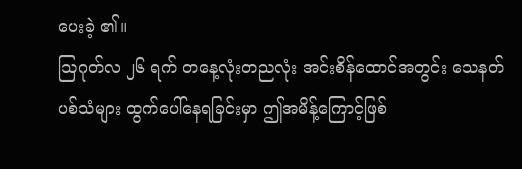ပေးခဲ့ ၏။
ဩဂုတ်လ ၂၆ ရက် တနေ့လုံးတညလုံး အင်းစိန်ထောင်အတွင်း သေနတ်ပစ်သံများ ထွက်ပေါ်နေရခြင်းမှာ ဤအမိန့်ကြောင့်ဖြစ်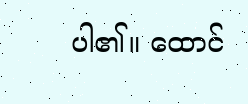ပါ၏။ ထောင်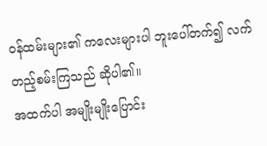ဝန်ထမ်းများ၏ ကလေးများပါ ဘူးပေါ်တက်၍ လက်တည့်စမ်းကြသည် ဆိုပါ၏။
အထက်ပါ အမျိုးမျိုးပြောင်း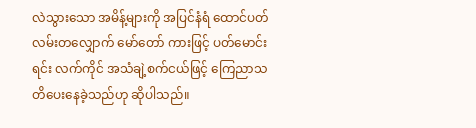လဲသွားသော အမိန့်များကို အပြင်နံရံ ထောင်ပတ်လမ်းတလျှောက် မော်တော် ကားဖြင့် ပတ်မောင်းရင်း လက်ကိုင် အသံချဲ့စက်ငယ်ဖြင့် ကြေညာသတိပေးနေခဲ့သည်ဟု ဆိုပါသည်။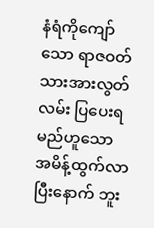နံရံကိုကျော်သော ရာဇဝတ်သားအားလွတ်လမ်း ပြပေးရမည်ဟူသော အမိန့်ထွက်လာပြီးနောက် ဘူး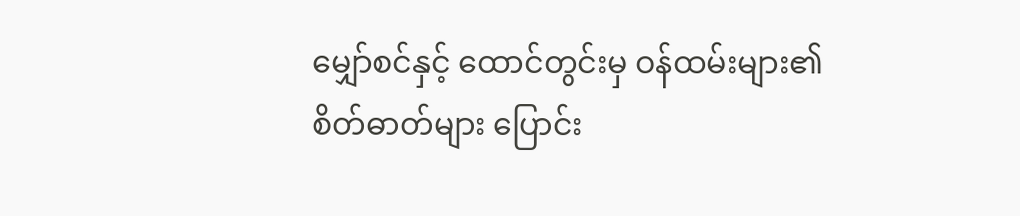မျှော်စင်နှင့် ထောင်တွင်းမှ ဝန်ထမ်းများ၏ စိတ်ဓာတ်များ ပြောင်း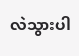လဲသွားပါ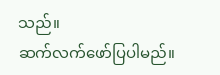သည်။
ဆက်လက်ဖော်ပြပါမည်။